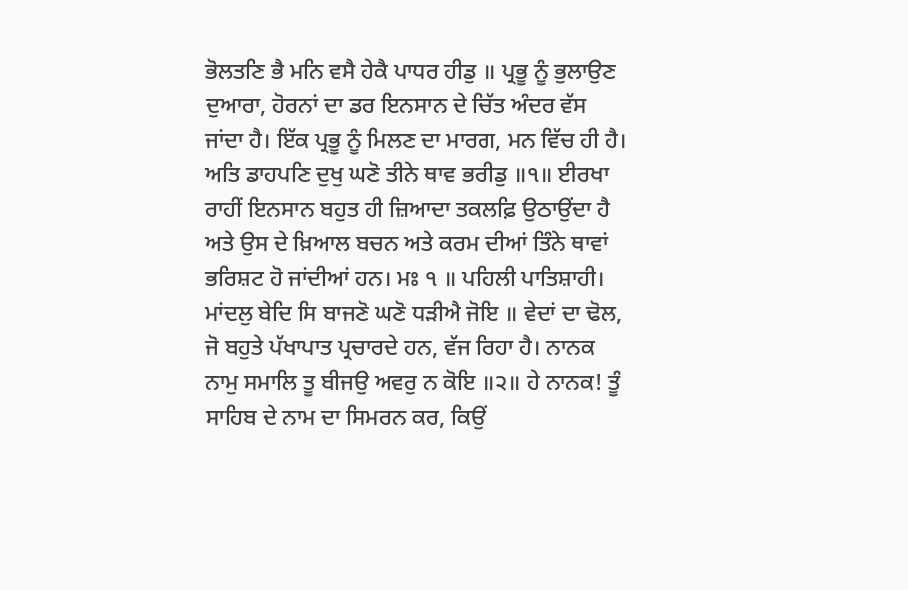ਭੋਲਤਣਿ ਭੈ ਮਨਿ ਵਸੈ ਹੇਕੈ ਪਾਧਰ ਹੀਡੁ ॥ ਪ੍ਰਭੂ ਨੂੰ ਭੁਲਾਉਣ ਦੁਆਰਾ, ਹੋਰਨਾਂ ਦਾ ਡਰ ਇਨਸਾਨ ਦੇ ਚਿੱਤ ਅੰਦਰ ਵੱਸ ਜਾਂਦਾ ਹੈ। ਇੱਕ ਪ੍ਰਭੂ ਨੂੰ ਮਿਲਣ ਦਾ ਮਾਰਗ, ਮਨ ਵਿੱਚ ਹੀ ਹੈ। ਅਤਿ ਡਾਹਪਣਿ ਦੁਖੁ ਘਣੋ ਤੀਨੇ ਥਾਵ ਭਰੀਡੁ ॥੧॥ ਈਰਖਾ ਰਾਹੀਂ ਇਨਸਾਨ ਬਹੁਤ ਹੀ ਜ਼ਿਆਦਾ ਤਕਲਫ਼ਿ ਉਠਾਉਂਦਾ ਹੈ ਅਤੇ ਉਸ ਦੇ ਖ਼ਿਆਲ ਬਚਨ ਅਤੇ ਕਰਮ ਦੀਆਂ ਤਿੰਨੇ ਥਾਵਾਂ ਭਰਿਸ਼ਟ ਹੋ ਜਾਂਦੀਆਂ ਹਨ। ਮਃ ੧ ॥ ਪਹਿਲੀ ਪਾਤਿਸ਼ਾਹੀ। ਮਾਂਦਲੁ ਬੇਦਿ ਸਿ ਬਾਜਣੋ ਘਣੋ ਧੜੀਐ ਜੋਇ ॥ ਵੇਦਾਂ ਦਾ ਢੋਲ, ਜੋ ਬਹੁਤੇ ਪੱਖਾਪਾਤ ਪ੍ਰਚਾਰਦੇ ਹਨ, ਵੱਜ ਰਿਹਾ ਹੈ। ਨਾਨਕ ਨਾਮੁ ਸਮਾਲਿ ਤੂ ਬੀਜਉ ਅਵਰੁ ਨ ਕੋਇ ॥੨॥ ਹੇ ਨਾਨਕ! ਤੂੰ ਸਾਹਿਬ ਦੇ ਨਾਮ ਦਾ ਸਿਮਰਨ ਕਰ, ਕਿਉਂ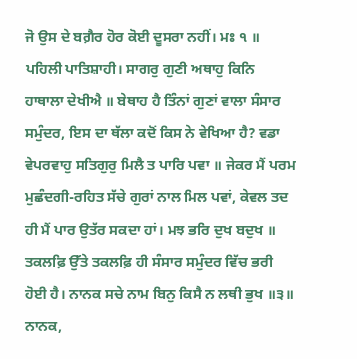ਜੋ ਉਸ ਦੇ ਬਗ਼ੈਰ ਹੋਰ ਕੋਈ ਦੂਸਰਾ ਨਹੀਂ। ਮਃ ੧ ॥ ਪਹਿਲੀ ਪਾਤਿਸ਼ਾਹੀ। ਸਾਗਰੁ ਗੁਣੀ ਅਥਾਹੁ ਕਿਨਿ ਹਾਥਾਲਾ ਦੇਖੀਐ ॥ ਬੇਥਾਹ ਹੈ ਤਿੰਨਾਂ ਗੁਣਾਂ ਵਾਲਾ ਸੰਸਾਰ ਸਮੁੰਦਰ, ਇਸ ਦਾ ਥੱਲਾ ਕਦੋਂ ਕਿਸ ਨੇ ਵੇਖਿਆ ਹੈ? ਵਡਾ ਵੇਪਰਵਾਹੁ ਸਤਿਗੁਰੁ ਮਿਲੈ ਤ ਪਾਰਿ ਪਵਾ ॥ ਜੇਕਰ ਮੈਂ ਪਰਮ ਮੁਛੰਦਗੀ-ਰਹਿਤ ਸੱਚੇ ਗੁਰਾਂ ਨਾਲ ਮਿਲ ਪਵਾਂ, ਕੇਵਲ ਤਦ ਹੀ ਮੈਂ ਪਾਰ ਉਤੱਰ ਸਕਦਾ ਹਾਂ। ਮਝ ਭਰਿ ਦੁਖ ਬਦੁਖ ॥ ਤਕਲਫ਼ਿ ਉੱਤੇ ਤਕਲਫ਼ਿ ਹੀ ਸੰਸਾਰ ਸਮੁੰਦਰ ਵਿੱਚ ਭਰੀ ਹੋਈ ਹੈ। ਨਾਨਕ ਸਚੇ ਨਾਮ ਬਿਨੁ ਕਿਸੈ ਨ ਲਥੀ ਭੁਖ ॥੩॥ ਨਾਨਕ,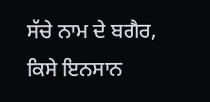ਸੱਚੇ ਨਾਮ ਦੇ ਬਗੈਰ, ਕਿਸੇ ਇਨਸਾਨ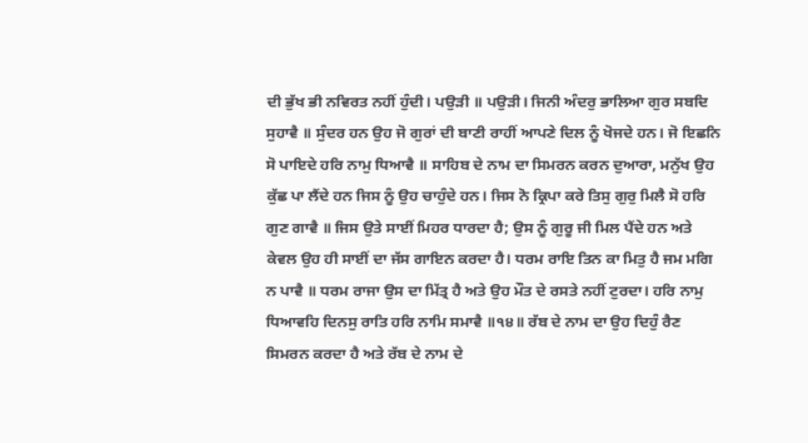ਦੀ ਭੁੱਖ ਭੀ ਨਵਿਰਤ ਨਹੀਂ ਹੁੰਦੀ। ਪਉੜੀ ॥ ਪਉੜੀ। ਜਿਨੀ ਅੰਦਰੁ ਭਾਲਿਆ ਗੁਰ ਸਬਦਿ ਸੁਹਾਵੈ ॥ ਸੁੰਦਰ ਹਨ ਉਹ ਜੋ ਗੁਰਾਂ ਦੀ ਬਾਣੀ ਰਾਹੀਂ ਆਪਣੇ ਦਿਲ ਨੂੰ ਖੋਜਦੇ ਹਨ। ਜੋ ਇਛਨਿ ਸੋ ਪਾਇਦੇ ਹਰਿ ਨਾਮੁ ਧਿਆਵੈ ॥ ਸਾਹਿਬ ਦੇ ਨਾਮ ਦਾ ਸਿਮਰਨ ਕਰਨ ਦੁਆਰਾ, ਮਨੁੱਖ ਉਹ ਕੁੱਛ ਪਾ ਲੈਂਦੇ ਹਨ ਜਿਸ ਨੂੰ ਉਹ ਚਾਹੁੰਦੇ ਹਨ। ਜਿਸ ਨੋ ਕ੍ਰਿਪਾ ਕਰੇ ਤਿਸੁ ਗੁਰੁ ਮਿਲੈ ਸੋ ਹਰਿ ਗੁਣ ਗਾਵੈ ॥ ਜਿਸ ਉਤੇ ਸਾਈਂ ਮਿਹਰ ਧਾਰਦਾ ਹੈ; ਉਸ ਨੂੰ ਗੁਰੂ ਜੀ ਮਿਲ ਪੈਂਦੇ ਹਨ ਅਤੇ ਕੇਵਲ ਉਹ ਹੀ ਸਾਈਂ ਦਾ ਜੱਸ ਗਾਇਨ ਕਰਦਾ ਹੈ। ਧਰਮ ਰਾਇ ਤਿਨ ਕਾ ਮਿਤੁ ਹੈ ਜਮ ਮਗਿ ਨ ਪਾਵੈ ॥ ਧਰਮ ਰਾਜਾ ਉਸ ਦਾ ਮਿੱਤ੍ਰ ਹੈ ਅਤੇ ਉਹ ਮੌਤ ਦੇ ਰਸਤੇ ਨਹੀਂ ਟੁਰਦਾ। ਹਰਿ ਨਾਮੁ ਧਿਆਵਹਿ ਦਿਨਸੁ ਰਾਤਿ ਹਰਿ ਨਾਮਿ ਸਮਾਵੈ ॥੧੪॥ ਰੱਬ ਦੇ ਨਾਮ ਦਾ ਉਹ ਦਿਹੁੰ ਰੈਣ ਸਿਮਰਨ ਕਰਦਾ ਹੈ ਅਤੇ ਰੱਬ ਦੇ ਨਾਮ ਦੇ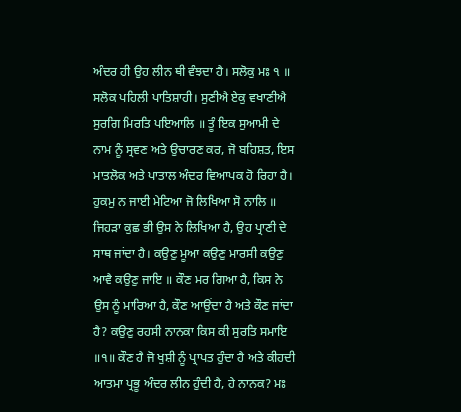ਅੰਦਰ ਹੀ ਉਹ ਲੀਨ ਥੀ ਵੰਝਦਾ ਹੈ। ਸਲੋਕੁ ਮਃ ੧ ॥ ਸਲੋਕ ਪਹਿਲੀ ਪਾਤਿਸ਼ਾਹੀ। ਸੁਣੀਐ ਏਕੁ ਵਖਾਣੀਐ ਸੁਰਗਿ ਮਿਰਤਿ ਪਇਆਲਿ ॥ ਤੂੰ ਇਕ ਸੁਆਮੀ ਦੇ ਨਾਮ ਨੂੰ ਸ੍ਰਵਣ ਅਤੇ ਉਚਾਰਣ ਕਰ, ਜੋ ਬਹਿਸ਼ਤ, ਇਸ ਮਾਤਲੋਕ ਅਤੇ ਪਾਤਾਲ ਅੰਦਰ ਵਿਆਪਕ ਹੋ ਰਿਹਾ ਹੈ। ਹੁਕਮੁ ਨ ਜਾਈ ਮੇਟਿਆ ਜੋ ਲਿਖਿਆ ਸੋ ਨਾਲਿ ॥ ਜਿਹੜਾ ਕੁਛ ਭੀ ਉਸ ਨੇ ਲਿਖਿਆ ਹੈ, ਉਹ ਪ੍ਰਾਣੀ ਦੇ ਸਾਥ ਜਾਂਦਾ ਹੈ। ਕਉਣੁ ਮੂਆ ਕਉਣੁ ਮਾਰਸੀ ਕਉਣੁ ਆਵੈ ਕਉਣੁ ਜਾਇ ॥ ਕੌਣ ਮਰ ਗਿਆ ਹੈ, ਕਿਸ ਨੇ ਉਸ ਨੂੰ ਮਾਰਿਆ ਹੈ, ਕੌਣ ਆਉਂਦਾ ਹੈ ਅਤੇ ਕੌਣ ਜਾਂਦਾ ਹੈ? ਕਉਣੁ ਰਹਸੀ ਨਾਨਕਾ ਕਿਸ ਕੀ ਸੁਰਤਿ ਸਮਾਇ ॥੧॥ ਕੌਣ ਹੈ ਜੋ ਖੁਸ਼ੀ ਨੂੰ ਪ੍ਰਾਪਤ ਹੁੰਦਾ ਹੈ ਅਤੇ ਕੀਹਦੀ ਆਤਮਾ ਪ੍ਰਭੂ ਅੰਦਰ ਲੀਨ ਹੁੰਦੀ ਹੈ, ਹੇ ਨਾਨਕ? ਮਃ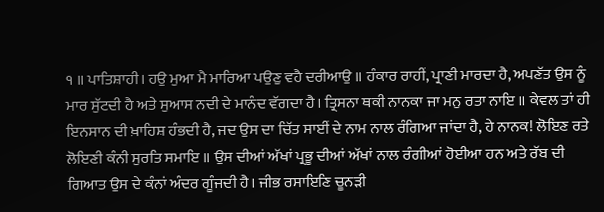੧ ॥ ਪਾਤਿਸ਼ਾਹੀ। ਹਉ ਮੁਆ ਮੈ ਮਾਰਿਆ ਪਉਣੁ ਵਹੈ ਦਰੀਆਉ ॥ ਹੰਕਾਰ ਰਾਹੀਂ, ਪ੍ਰਾਣੀ ਮਾਰਦਾ ਹੈ, ਅਪਣੱਤ ਉਸ ਨੂੰ ਮਾਰ ਸੁੱਟਦੀ ਹੈ ਅਤੇ ਸੁਆਸ ਨਦੀ ਦੇ ਮਾਨੰਦ ਵੱਗਦਾ ਹੈ। ਤ੍ਰਿਸਨਾ ਥਕੀ ਨਾਨਕਾ ਜਾ ਮਨੁ ਰਤਾ ਨਾਇ ॥ ਕੇਵਲ ਤਾਂ ਹੀ ਇਨਸਾਨ ਦੀ ਖ਼ਾਹਿਸ਼ ਹੰਭਦੀ ਹੈ, ਜਦ ਉਸ ਦਾ ਚਿੱਤ ਸਾਈਂ ਦੇ ਨਾਮ ਨਾਲ ਰੰਗਿਆ ਜਾਂਦਾ ਹੈ, ਹੇ ਨਾਨਕ! ਲੋਇਣ ਰਤੇ ਲੋਇਣੀ ਕੰਨੀ ਸੁਰਤਿ ਸਮਾਇ ॥ ਉਸ ਦੀਆਂ ਅੱਖਾਂ ਪ੍ਰਭੂ ਦੀਆਂ ਅੱਖਾਂ ਨਾਲ ਰੰਗੀਆਂ ਹੋਈਆ ਹਨ ਅਤੇ ਰੱਬ ਦੀ ਗਿਆਤ ਉਸ ਦੇ ਕੰਨਾਂ ਅੰਦਰ ਗੂੰਜਦੀ ਹੈ। ਜੀਭ ਰਸਾਇਣਿ ਚੂਨੜੀ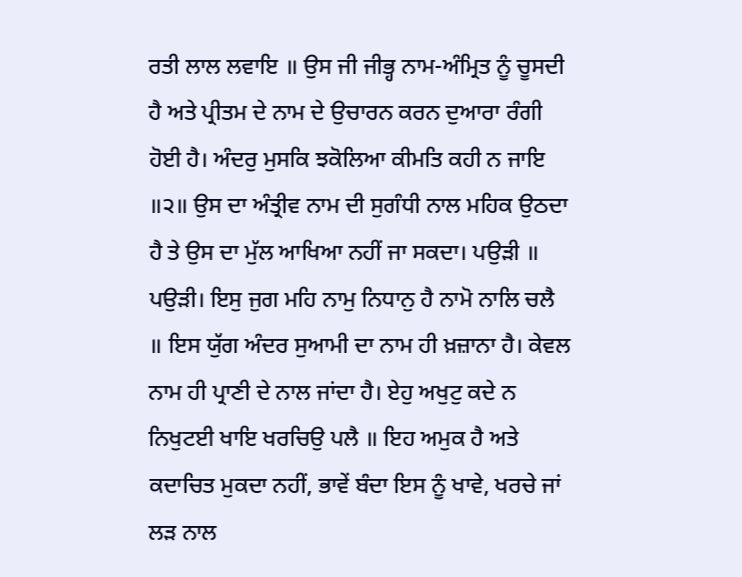ਰਤੀ ਲਾਲ ਲਵਾਇ ॥ ਉਸ ਜੀ ਜੀਭ੍ਹ ਨਾਮ-ਅੰਮ੍ਰਿਤ ਨੂੰ ਚੂਸਦੀ ਹੈ ਅਤੇ ਪ੍ਰੀਤਮ ਦੇ ਨਾਮ ਦੇ ਉਚਾਰਨ ਕਰਨ ਦੁਆਰਾ ਰੰਗੀ ਹੋਈ ਹੈ। ਅੰਦਰੁ ਮੁਸਕਿ ਝਕੋਲਿਆ ਕੀਮਤਿ ਕਹੀ ਨ ਜਾਇ ॥੨॥ ਉਸ ਦਾ ਅੰਤ੍ਰੀਵ ਨਾਮ ਦੀ ਸੁਗੰਧੀ ਨਾਲ ਮਹਿਕ ਉਠਦਾ ਹੈ ਤੇ ਉਸ ਦਾ ਮੁੱਲ ਆਖਿਆ ਨਹੀਂ ਜਾ ਸਕਦਾ। ਪਉੜੀ ॥ ਪਉੜੀ। ਇਸੁ ਜੁਗ ਮਹਿ ਨਾਮੁ ਨਿਧਾਨੁ ਹੈ ਨਾਮੋ ਨਾਲਿ ਚਲੈ ॥ ਇਸ ਯੁੱਗ ਅੰਦਰ ਸੁਆਮੀ ਦਾ ਨਾਮ ਹੀ ਖ਼ਜ਼ਾਨਾ ਹੈ। ਕੇਵਲ ਨਾਮ ਹੀ ਪ੍ਰਾਣੀ ਦੇ ਨਾਲ ਜਾਂਦਾ ਹੈ। ਏਹੁ ਅਖੁਟੁ ਕਦੇ ਨ ਨਿਖੁਟਈ ਖਾਇ ਖਰਚਿਉ ਪਲੈ ॥ ਇਹ ਅਮੁਕ ਹੈ ਅਤੇ ਕਦਾਚਿਤ ਮੁਕਦਾ ਨਹੀਂ, ਭਾਵੇਂ ਬੰਦਾ ਇਸ ਨੂੰ ਖਾਵੇ, ਖਰਚੇ ਜਾਂ ਲੜ ਨਾਲ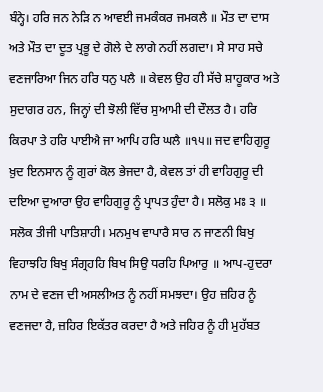ਬੰਨ੍ਹੇ। ਹਰਿ ਜਨ ਨੇੜਿ ਨ ਆਵਈ ਜਮਕੰਕਰ ਜਮਕਲੈ ॥ ਮੌਤ ਦਾ ਦਾਸ ਅਤੇ ਮੌਤ ਦਾ ਦੂਤ ਪ੍ਰਭੂ ਦੇ ਗੋਲੇ ਦੇ ਲਾਗੇ ਨਹੀਂ ਲਗਦਾ। ਸੇ ਸਾਹ ਸਚੇ ਵਣਜਾਰਿਆ ਜਿਨ ਹਰਿ ਧਨੁ ਪਲੈ ॥ ਕੇਵਲ ਉਹ ਹੀ ਸੱਚੇ ਸ਼ਾਹੂਕਾਰ ਅਤੇ ਸੁਦਾਗਰ ਹਨ, ਜਿਨ੍ਹਾਂ ਦੀ ਝੋਲੀ ਵਿੱਚ ਸੁਆਮੀ ਦੀ ਦੌਲਤ ਹੈ। ਹਰਿ ਕਿਰਪਾ ਤੇ ਹਰਿ ਪਾਈਐ ਜਾ ਆਪਿ ਹਰਿ ਘਲੈ ॥੧੫॥ ਜਦ ਵਾਹਿਗੁਰੂ ਖ਼ੁਦ ਇਨਸਾਨ ਨੂੰ ਗੁਰਾਂ ਕੋਲ ਭੇਜਦਾ ਹੈ, ਕੇਵਲ ਤਾਂ ਹੀ ਵਾਹਿਗੁਰੂ ਦੀ ਦਇਆ ਦੁਆਰਾ ਉਹ ਵਾਹਿਗੁਰੂ ਨੂੰ ਪ੍ਰਾਪਤ ਹੁੰਦਾ ਹੈ। ਸਲੋਕੁ ਮਃ ੩ ॥ ਸਲੋਕ ਤੀਜੀ ਪਾਤਿਸ਼ਾਹੀ। ਮਨਮੁਖ ਵਾਪਾਰੈ ਸਾਰ ਨ ਜਾਣਨੀ ਬਿਖੁ ਵਿਹਾਝਹਿ ਬਿਖੁ ਸੰਗ੍ਰਹਹਿ ਬਿਖ ਸਿਉ ਧਰਹਿ ਪਿਆਰੁ ॥ ਆਪ-ਹੁਦਰਾ ਨਾਮ ਦੇ ਵਣਜ ਦੀ ਅਸਲੀਅਤ ਨੂੰ ਨਹੀਂ ਸਮਝਦਾ। ਉਹ ਜ਼ਹਿਰ ਨੂੰ ਵਣਜਦਾ ਹੈ, ਜ਼ਹਿਰ ਇਕੱਤਰ ਕਰਦਾ ਹੈ ਅਤੇ ਜਹਿਰ ਨੂੰ ਹੀ ਮੁਹੱਬਤ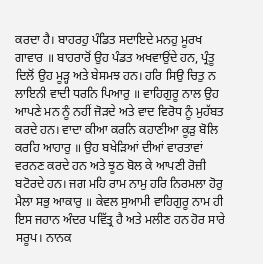ਕਰਦਾ ਹੈ। ਬਾਹਰਹੁ ਪੰਡਿਤ ਸਦਾਇਦੇ ਮਨਹੁ ਮੂਰਖ ਗਾਵਾਰ ॥ ਬਾਹਰਾਰੋਂ ਉਹ ਪੰਡਤ ਅਖਵਾਉਂਦੇ ਹਨ, ਪ੍ਰੰਤੂ ਦਿਲੋਂ ਉਹ ਮੂੜ੍ਹ ਅਤੇ ਬੇਸਮਝ ਹਨ। ਹਰਿ ਸਿਉ ਚਿਤੁ ਨ ਲਾਇਨੀ ਵਾਦੀ ਧਰਨਿ ਪਿਆਰੁ ॥ ਵਾਹਿਗੁਰੂ ਨਾਲ ਉਹ ਆਪਣੇ ਮਨ ਨੂੰ ਨਹੀਂ ਜੋੜਦੇ ਅਤੇ ਵਾਦ ਵਿਰੋਧ ਨੂੰ ਮੁਹੱਬਤ ਕਰਦੇ ਹਨ। ਵਾਦਾ ਕੀਆ ਕਰਨਿ ਕਹਾਣੀਆ ਕੂੜੁ ਬੋਲਿ ਕਰਹਿ ਆਹਾਰੁ ॥ ਉਹ ਬਖੇੜਿਆਂ ਦੀਆਂ ਵਾਰਤਾਵਾਂ ਵਰਨਣ ਕਰਦੇ ਹਨ ਅਤੇ ਝੂਠ ਬੋਲ ਕੇ ਆਪਣੀ ਰੋਜ਼ੀ ਬਟੋਰਦੇ ਹਨ। ਜਗ ਮਹਿ ਰਾਮ ਨਾਮੁ ਹਰਿ ਨਿਰਮਲਾ ਹੋਰੁ ਮੈਲਾ ਸਭੁ ਆਕਾਰੁ ॥ ਕੇਵਲ ਸੁਆਮੀ ਵਾਹਿਗੁਰੂ ਨਾਮ ਹੀ ਇਸ ਜਹਾਨ ਅੰਦਰ ਪਵਿੱਤ੍ਰ ਹੈ ਅਤੇ ਮਲੀਣ ਹਨ ਹੋਰ ਸਾਰੇ ਸਰੂਪ। ਨਾਨਕ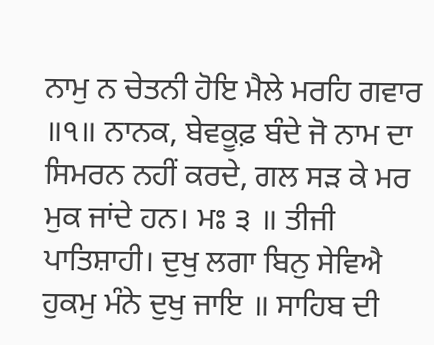ਨਾਮੁ ਨ ਚੇਤਨੀ ਹੋਇ ਮੈਲੇ ਮਰਹਿ ਗਵਾਰ ॥੧॥ ਨਾਨਕ, ਬੇਵਕੂਫ਼ ਬੰਦੇ ਜੋ ਨਾਮ ਦਾ ਸਿਮਰਨ ਨਹੀਂ ਕਰਦੇ, ਗਲ ਸੜ ਕੇ ਮਰ ਮੁਕ ਜਾਂਦੇ ਹਨ। ਮਃ ੩ ॥ ਤੀਜੀ ਪਾਤਿਸ਼ਾਹੀ। ਦੁਖੁ ਲਗਾ ਬਿਨੁ ਸੇਵਿਐ ਹੁਕਮੁ ਮੰਨੇ ਦੁਖੁ ਜਾਇ ॥ ਸਾਹਿਬ ਦੀ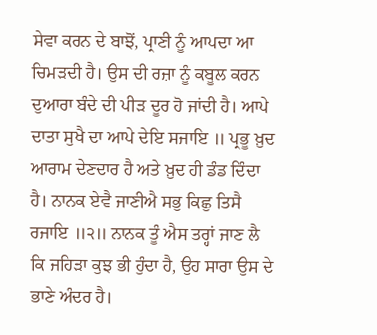ਸੇਵਾ ਕਰਨ ਦੇ ਬਾਝੋਂ, ਪ੍ਰਾਣੀ ਨੂੰ ਆਪਦਾ ਆ ਚਿਮੜਦੀ ਹੈ। ਉਸ ਦੀ ਰਜ਼ਾ ਨੂੰ ਕਬੂਲ ਕਰਨ ਦੁਆਰਾ ਬੰਦੇ ਦੀ ਪੀੜ ਦੂਰ ਹੋ ਜਾਂਦੀ ਹੈ। ਆਪੇ ਦਾਤਾ ਸੁਖੈ ਦਾ ਆਪੇ ਦੇਇ ਸਜਾਇ ॥ ਪ੍ਰਭੂ ਖ਼ੁਦ ਆਰਾਮ ਦੇਣਦਾਰ ਹੈ ਅਤੇ ਖ਼ੁਦ ਹੀ ਡੰਡ ਦਿੰਦਾ ਹੈ। ਨਾਨਕ ਏਵੈ ਜਾਣੀਐ ਸਭੁ ਕਿਛੁ ਤਿਸੈ ਰਜਾਇ ॥੨॥ ਨਾਨਕ ਤੂੰ ਐਸ ਤਰ੍ਹਾਂ ਜਾਣ ਲੈ ਕਿ ਜਹਿੜਾ ਕੁਝ ਭੀ ਹੁੰਦਾ ਹੈ, ਉਹ ਸਾਰਾ ਉਸ ਦੇ ਭਾਣੇ ਅੰਦਰ ਹੈ।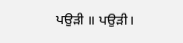ਪਉੜੀ ॥ ਪਉੜੀ।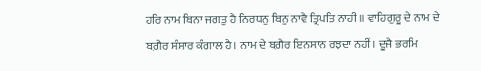ਹਰਿ ਨਾਮ ਬਿਨਾ ਜਗਤੁ ਹੈ ਨਿਰਧਨੁ ਬਿਨੁ ਨਾਵੈ ਤ੍ਰਿਪਤਿ ਨਾਹੀ ॥ ਵਾਹਿਗੁਰੂ ਦੇ ਨਾਮ ਦੇ ਬਗ਼ੈਰ ਸੰਸਾਰ ਕੰਗਾਲ ਹੈ। ਨਾਮ ਦੇ ਬਗ਼ੈਰ ਇਨਸਾਨ ਰਝਦਾ ਨਹੀਂ। ਦੂਜੈ ਭਰਮਿ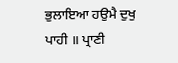ਭੁਲਾਇਆ ਹਉਮੈ ਦੁਖੁ ਪਾਹੀ ॥ ਪ੍ਰਾਣੀ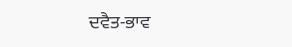ਦਵੈਤ-ਭਾਵ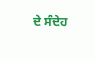ਦੇ ਸੰਦੇਹ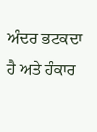ਅੰਦਰ ਭਟਕਦਾ ਹੈ ਅਤੇ ਹੰਕਾਰ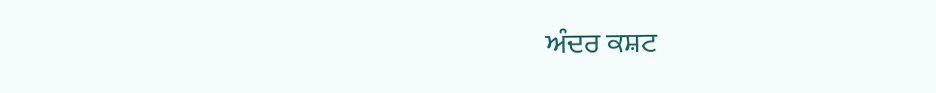ਅੰਦਰ ਕਸ਼ਟ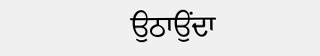ਉਠਾਉਂਦਾ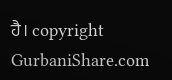ਹੈ। copyright GurbaniShare.com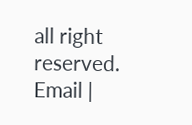all right reserved. Email |